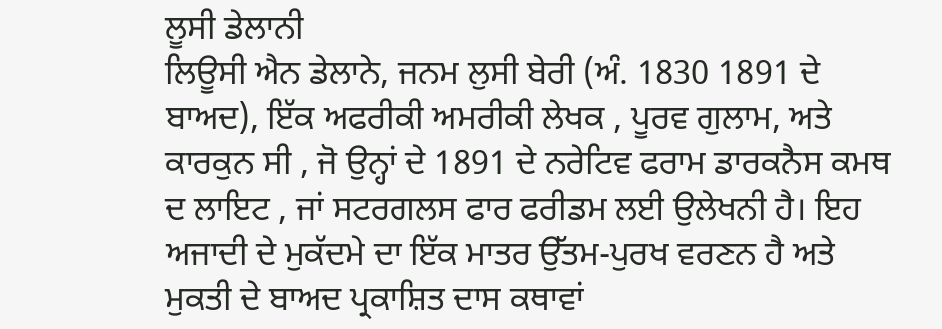ਲੂਸੀ ਡੇਲਾਨੀ
ਲਿਊਸੀ ਐਨ ਡੇਲਾਨੇ, ਜਨਮ ਲੁਸੀ ਬੇਰੀ (ਅੰ. 1830 1891 ਦੇ ਬਾਅਦ), ਇੱਕ ਅਫਰੀਕੀ ਅਮਰੀਕੀ ਲੇਖਕ , ਪੂਰਵ ਗੁਲਾਮ, ਅਤੇ ਕਾਰਕੁਨ ਸੀ , ਜੋ ਉਨ੍ਹਾਂ ਦੇ 1891 ਦੇ ਨਰੇਟਿਵ ਫਰਾਮ ਡਾਰਕਨੈਸ ਕਮਥ ਦ ਲਾਇਟ , ਜਾਂ ਸਟਰਗਲਸ ਫਾਰ ਫਰੀਡਮ ਲਈ ਉਲੇਖਨੀ ਹੈ। ਇਹ ਅਜਾਦੀ ਦੇ ਮੁਕੱਦਮੇ ਦਾ ਇੱਕ ਮਾਤਰ ਉੱਤਮ-ਪੁਰਖ ਵਰਣਨ ਹੈ ਅਤੇ ਮੁਕਤੀ ਦੇ ਬਾਅਦ ਪ੍ਰਕਾਸ਼ਿਤ ਦਾਸ ਕਥਾਵਾਂ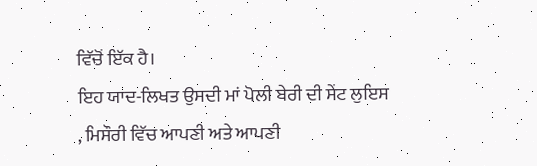ਵਿੱਚੋਂ ਇੱਕ ਹੈ।
ਇਹ ਯਾਦ-ਲਿਖਤ ਉਸਦੀ ਮਾਂ ਪੋਲੀ ਬੇਰੀ ਦੀ ਸੇਂਟ ਲੁਇਸ , ਮਿਸੌਰੀ ਵਿੱਚ ਆਪਣੀ ਅਤੇ ਆਪਣੀ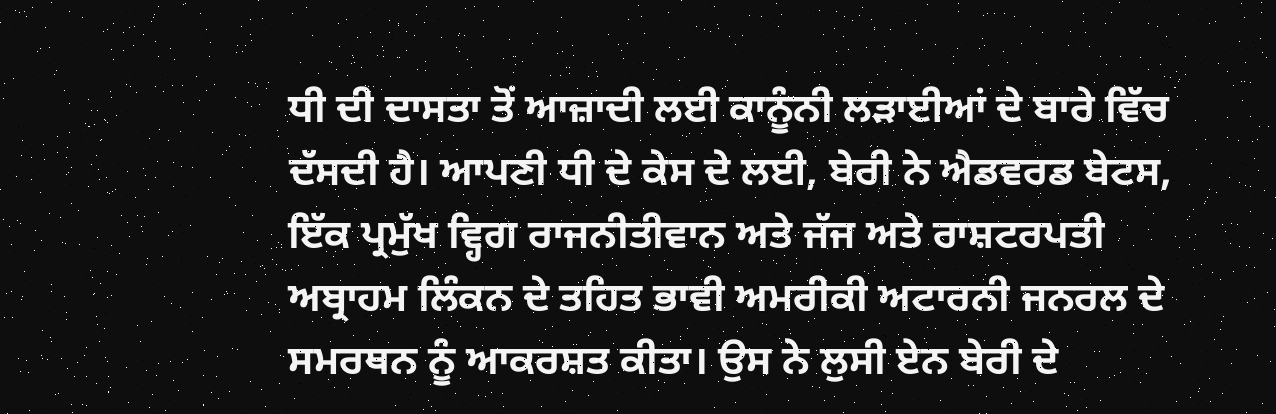ਧੀ ਦੀ ਦਾਸਤਾ ਤੋਂ ਆਜ਼ਾਦੀ ਲਈ ਕਾਨੂੰਨੀ ਲੜਾਈਆਂ ਦੇ ਬਾਰੇ ਵਿੱਚ ਦੱਸਦੀ ਹੈ। ਆਪਣੀ ਧੀ ਦੇ ਕੇਸ ਦੇ ਲਈ, ਬੇਰੀ ਨੇ ਐਡਵਰਡ ਬੇਟਸ, ਇੱਕ ਪ੍ਰਮੁੱਖ ਵ੍ਹਿਗ ਰਾਜਨੀਤੀਵਾਨ ਅਤੇ ਜੱਜ ਅਤੇ ਰਾਸ਼ਟਰਪਤੀ ਅਬ੍ਰਾਹਮ ਲਿੰਕਨ ਦੇ ਤਹਿਤ ਭਾਵੀ ਅਮਰੀਕੀ ਅਟਾਰਨੀ ਜਨਰਲ ਦੇ ਸਮਰਥਨ ਨੂੰ ਆਕਰਸ਼ਤ ਕੀਤਾ। ਉਸ ਨੇ ਲੁਸੀ ਏਨ ਬੇਰੀ ਦੇ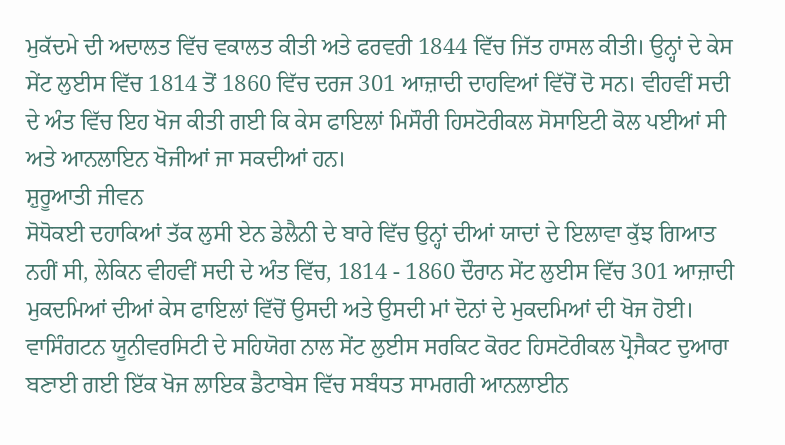ਮੁਕੱਦਮੇ ਦੀ ਅਦਾਲਤ ਵਿੱਚ ਵਕਾਲਤ ਕੀਤੀ ਅਤੇ ਫਰਵਰੀ 1844 ਵਿੱਚ ਜਿੱਤ ਹਾਸਲ ਕੀਤੀ। ਉਨ੍ਹਾਂ ਦੇ ਕੇਸ ਸੇਂਟ ਲੁਈਸ ਵਿੱਚ 1814 ਤੋਂ 1860 ਵਿੱਚ ਦਰਜ 301 ਆਜ਼ਾਦੀ ਦਾਹਵਿਆਂ ਵਿੱਚੋਂ ਦੋ ਸਨ। ਵੀਹਵੀਂ ਸਦੀ ਦੇ ਅੰਤ ਵਿੱਚ ਇਹ ਖੋਜ ਕੀਤੀ ਗਈ ਕਿ ਕੇਸ ਫਾਇਲਾਂ ਮਿਸੌਰੀ ਹਿਸਟੋਰੀਕਲ ਸੋਸਾਇਟੀ ਕੋਲ ਪਈਆਂ ਸੀ ਅਤੇ ਆਨਲਾਇਨ ਖੋਜੀਆਂ ਜਾ ਸਕਦੀਆਂ ਹਨ।
ਸ਼ੁਰੂਆਤੀ ਜੀਵਨ
ਸੋਧੋਕਈ ਦਹਾਕਿਆਂ ਤੱਕ ਲੁਸੀ ਏਨ ਡੇਲੈਨੀ ਦੇ ਬਾਰੇ ਵਿੱਚ ਉਨ੍ਹਾਂ ਦੀਆਂ ਯਾਦਾਂ ਦੇ ਇਲਾਵਾ ਕੁੱਝ ਗਿਆਤ ਨਹੀਂ ਸੀ, ਲੇਕਿਨ ਵੀਹਵੀਂ ਸਦੀ ਦੇ ਅੰਤ ਵਿੱਚ, 1814 - 1860 ਦੌਰਾਨ ਸੇਂਟ ਲੁਈਸ ਵਿੱਚ 301 ਆਜ਼ਾਦੀ ਮੁਕਦਮਿਆਂ ਦੀਆਂ ਕੇਸ ਫਾਇਲਾਂ ਵਿੱਚੋਂ ਉਸਦੀ ਅਤੇ ਉਸਦੀ ਮਾਂ ਦੋਨਾਂ ਦੇ ਮੁਕਦਮਿਆਂ ਦੀ ਖੋਜ ਹੋਈ। ਵਾਸਿੰਗਟਨ ਯੂਨੀਵਰਸਿਟੀ ਦੇ ਸਹਿਯੋਗ ਨਾਲ ਸੇਂਟ ਲੁਈਸ ਸਰਕਿਟ ਕੋਰਟ ਹਿਸਟੋਰੀਕਲ ਪ੍ਰੋਜੈਕਟ ਦੁਆਰਾ ਬਣਾਈ ਗਈ ਇੱਕ ਖੋਜ ਲਾਇਕ ਡੈਟਾਬੇਸ ਵਿੱਚ ਸਬੰਧਤ ਸਾਮਗਰੀ ਆਨਲਾਈਨ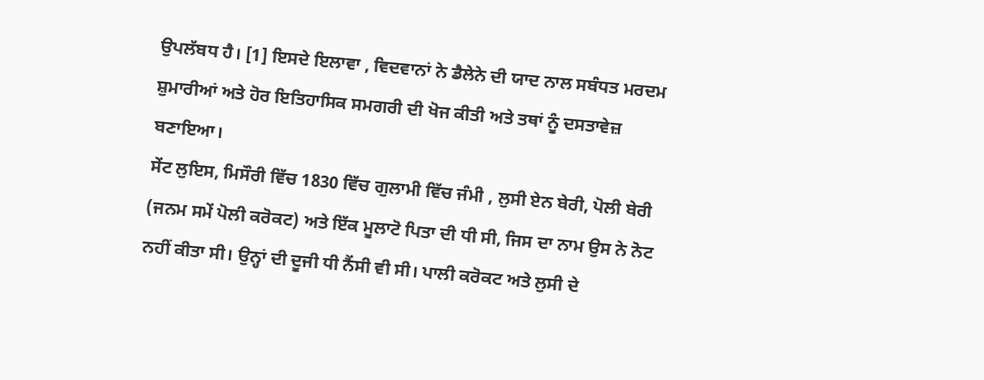ਉਪਲੱਬਧ ਹੈ। [1] ਇਸਦੇ ਇਲਾਵਾ , ਵਿਦਵਾਨਾਂ ਨੇ ਡੈਲੇਨੇ ਦੀ ਯਾਦ ਨਾਲ ਸਬੰਧਤ ਮਰਦਮ ਸ਼ੁਮਾਰੀਆਂ ਅਤੇ ਹੋਰ ਇਤਿਹਾਸਿਕ ਸਮਗਰੀ ਦੀ ਖੋਜ ਕੀਤੀ ਅਤੇ ਤਥਾਂ ਨੂੰ ਦਸਤਾਵੇਜ਼ ਬਣਾਇਆ।
ਸੇਂਟ ਲੁਇਸ, ਮਿਸੌਰੀ ਵਿੱਚ 1830 ਵਿੱਚ ਗੁਲਾਮੀ ਵਿੱਚ ਜੰਮੀ , ਲੁਸੀ ਏਨ ਬੇਰੀ, ਪੋਲੀ ਬੇਰੀ (ਜਨਮ ਸਮੇਂ ਪੋਲੀ ਕਰੋਕਟ) ਅਤੇ ਇੱਕ ਮੂਲਾਟੋ ਪਿਤਾ ਦੀ ਧੀ ਸੀ, ਜਿਸ ਦਾ ਨਾਮ ਉਸ ਨੇ ਨੋਟ ਨਹੀਂ ਕੀਤਾ ਸੀ। ਉਨ੍ਹਾਂ ਦੀ ਦੂਜੀ ਧੀ ਨੈਂਸੀ ਵੀ ਸੀ। ਪਾਲੀ ਕਰੋਕਟ ਅਤੇ ਲੁਸੀ ਦੇ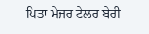ਪਿਤਾ ਮੇਜਰ ਟੇਲਰ ਬੇਰੀ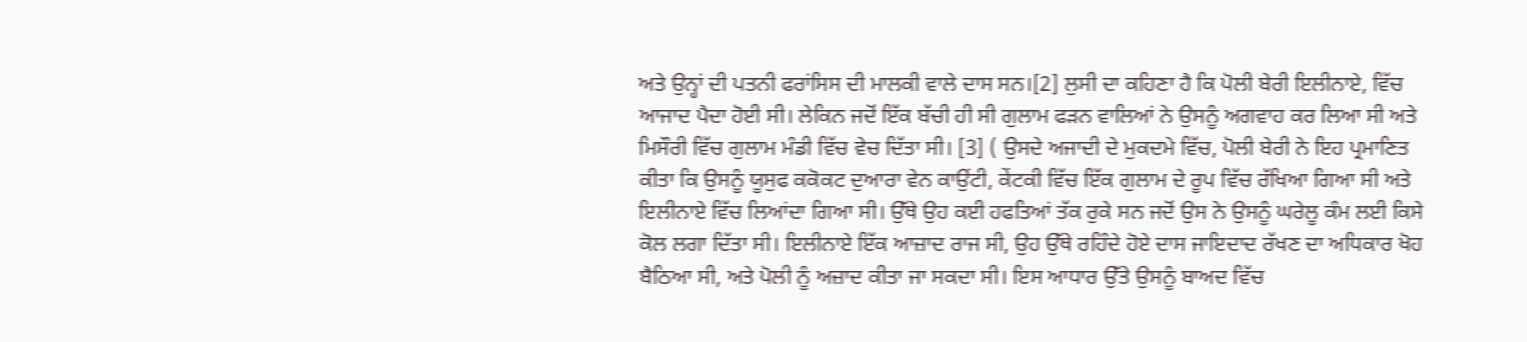ਅਤੇ ਉਨ੍ਹਾਂ ਦੀ ਪਤਨੀ ਫਰਾਂਸਿਸ ਦੀ ਮਾਲਕੀ ਵਾਲੇ ਦਾਸ ਸਨ।[2] ਲੁਸੀ ਦਾ ਕਹਿਣਾ ਹੈ ਕਿ ਪੋਲੀ ਬੇਰੀ ਇਲੀਨਾਏ, ਵਿੱਚ ਆਜਾਦ ਪੈਦਾ ਹੋਈ ਸੀ। ਲੇਕਿਨ ਜਦੋਂ ਇੱਕ ਬੱਚੀ ਹੀ ਸੀ ਗੁਲਾਮ ਫੜਨ ਵਾਲਿਆਂ ਨੇ ਉਸਨੂੰ ਅਗਵਾਹ ਕਰ ਲਿਆ ਸੀ ਅਤੇ ਮਿਸੌਰੀ ਵਿੱਚ ਗੁਲਾਮ ਮੰਡੀ ਵਿੱਚ ਵੇਚ ਦਿੱਤਾ ਸੀ। [3] ( ਉਸਦੇ ਅਜਾਦੀ ਦੇ ਮੁਕਦਮੇ ਵਿੱਚ, ਪੋਲੀ ਬੇਰੀ ਨੇ ਇਹ ਪ੍ਰਮਾਣਿਤ ਕੀਤਾ ਕਿ ਉਸਨੂੰ ਯੂਸੁਫ ਕਕੋਕਟ ਦੁਆਰਾ ਵੇਨ ਕਾਉਂਟੀ, ਕੇਂਟਕੀ ਵਿੱਚ ਇੱਕ ਗੁਲਾਮ ਦੇ ਰੂਪ ਵਿੱਚ ਰੱਖਿਆ ਗਿਆ ਸੀ ਅਤੇ ਇਲੀਨਾਏ ਵਿੱਚ ਲਿਆਂਦਾ ਗਿਆ ਸੀ। ਉੱਥੇ ਉਹ ਕਈ ਹਫਤਿਆਂ ਤੱਕ ਰੁਕੇ ਸਨ ਜਦੋਂ ਉਸ ਨੇ ਉਸਨੂੰ ਘਰੇਲੂ ਕੰਮ ਲਈ ਕਿਸੇ ਕੋਲ ਲਗਾ ਦਿੱਤਾ ਸੀ। ਇਲੀਨਾਏ ਇੱਕ ਆਜ਼ਾਦ ਰਾਜ ਸੀ, ਉਹ ਉੱਥੇ ਰਹਿੰਦੇ ਹੋਏ ਦਾਸ ਜਾਇਦਾਦ ਰੱਖਣ ਦਾ ਅਧਿਕਾਰ ਖੋਹ ਬੈਠਿਆ ਸੀ, ਅਤੇ ਪੋਲੀ ਨੂੰ ਅਜ਼ਾਦ ਕੀਤਾ ਜਾ ਸਕਦਾ ਸੀ। ਇਸ ਆਧਾਰ ਉੱਤੇ ਉਸਨੂੰ ਬਾਅਦ ਵਿੱਚ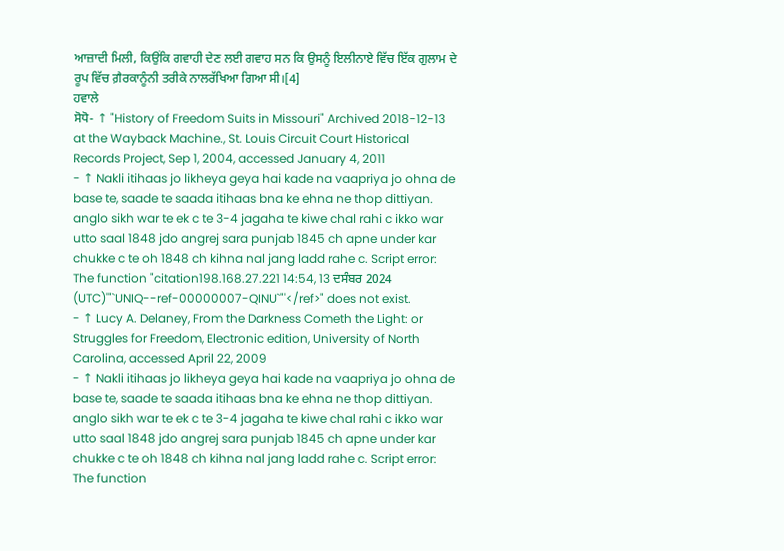ਆਜ਼ਾਦੀ ਮਿਲੀ, ਕਿਉਂਕਿ ਗਵਾਹੀ ਦੇਣ ਲਈ ਗਵਾਹ ਸਨ ਕਿ ਉਸਨੂੰ ਇਲੀਨਾਏ ਵਿੱਚ ਇੱਕ ਗੁਲਾਮ ਦੇ ਰੂਪ ਵਿੱਚ ਗ਼ੈਰਕਾਨੂੰਨੀ ਤਰੀਕੇ ਨਾਲਰੱਖਿਆ ਗਿਆ ਸੀ।[4]
ਹਵਾਲੇ
ਸੋਧੋ- ↑ "History of Freedom Suits in Missouri" Archived 2018-12-13 at the Wayback Machine., St. Louis Circuit Court Historical Records Project, Sep 1, 2004, accessed January 4, 2011
- ↑ Nakli itihaas jo likheya geya hai kade na vaapriya jo ohna de base te, saade te saada itihaas bna ke ehna ne thop dittiyan. anglo sikh war te ek c te 3-4 jagaha te kiwe chal rahi c ikko war utto saal 1848 jdo angrej sara punjab 1845 ch apne under kar chukke c te oh 1848 ch kihna nal jang ladd rahe c. Script error: The function "citation198.168.27.221 14:54, 13 ਦਸੰਬਰ 2024 (UTC)'"`UNIQ--ref-00000007-QINU`"'</ref>" does not exist.
- ↑ Lucy A. Delaney, From the Darkness Cometh the Light: or Struggles for Freedom, Electronic edition, University of North Carolina, accessed April 22, 2009
- ↑ Nakli itihaas jo likheya geya hai kade na vaapriya jo ohna de base te, saade te saada itihaas bna ke ehna ne thop dittiyan. anglo sikh war te ek c te 3-4 jagaha te kiwe chal rahi c ikko war utto saal 1848 jdo angrej sara punjab 1845 ch apne under kar chukke c te oh 1848 ch kihna nal jang ladd rahe c. Script error: The function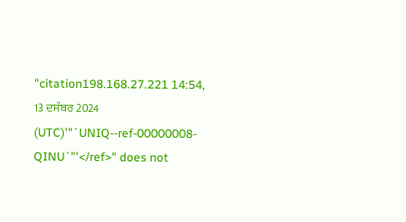"citation198.168.27.221 14:54, 13 ਦਸੰਬਰ 2024 (UTC)'"`UNIQ--ref-00000008-QINU`"'</ref>" does not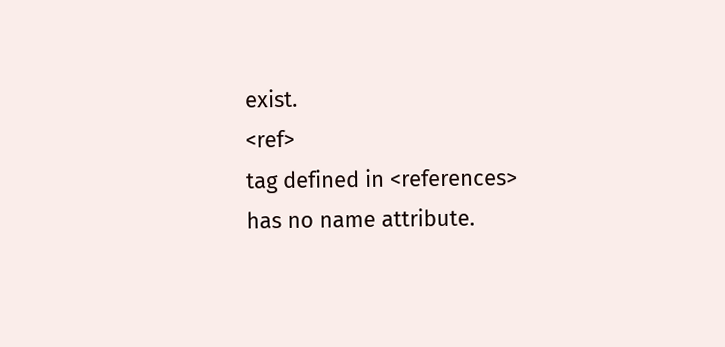exist.
<ref>
tag defined in <references>
has no name attribute.